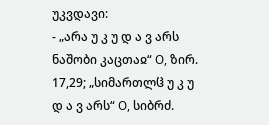უკვდავი:
- „არა უ კ უ დ ა ვ არს ნაშობი კაცთაჲ“ О, ზირ. 17,29; „სიმართლჱ უ კ უ დ ა ვ არს“ О, სიბრძ.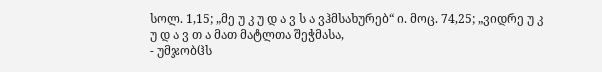სოლ. 1,15; „მე უ კ უ დ ა ვ ს ა ვჰმსახურებ“ ი. მოც. 74,25; „ვიდრე უ კ უ დ ა ვ თ ა მათ მატლთა შეჭმასა,
- უმჯობჱს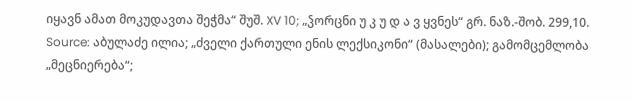იყავნ ამათ მოკუდავთა შეჭმა“ შუშ. XV 10; „ჴორცნი უ კ უ დ ა ვ ყვნეს“ გრ. ნაზ.-შობ. 299,10.
Source: აბულაძე ილია; „ძველი ქართული ენის ლექსიკონი“ (მასალები); გამომცემლობა „მეცნიერება“;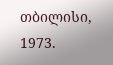თბილისი, 1973.